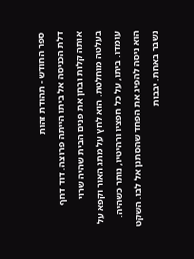ספר החודש - תהודת זהות
דלת הכניסה אל ביתו הייתה פרוצה. דוד דחף אותה קלות ובחן את פנים הבית שהיה שרוי בעלטה מוחלטת. הוא לחץ על מתג האור וקפא על עומדו. ביתו, על כל חפציו ורהיטיו, נותר כשהיה. הוא ניסה להפיג את הפחד שהסתנן אל לבו. השקט נשבר באחת. יבבות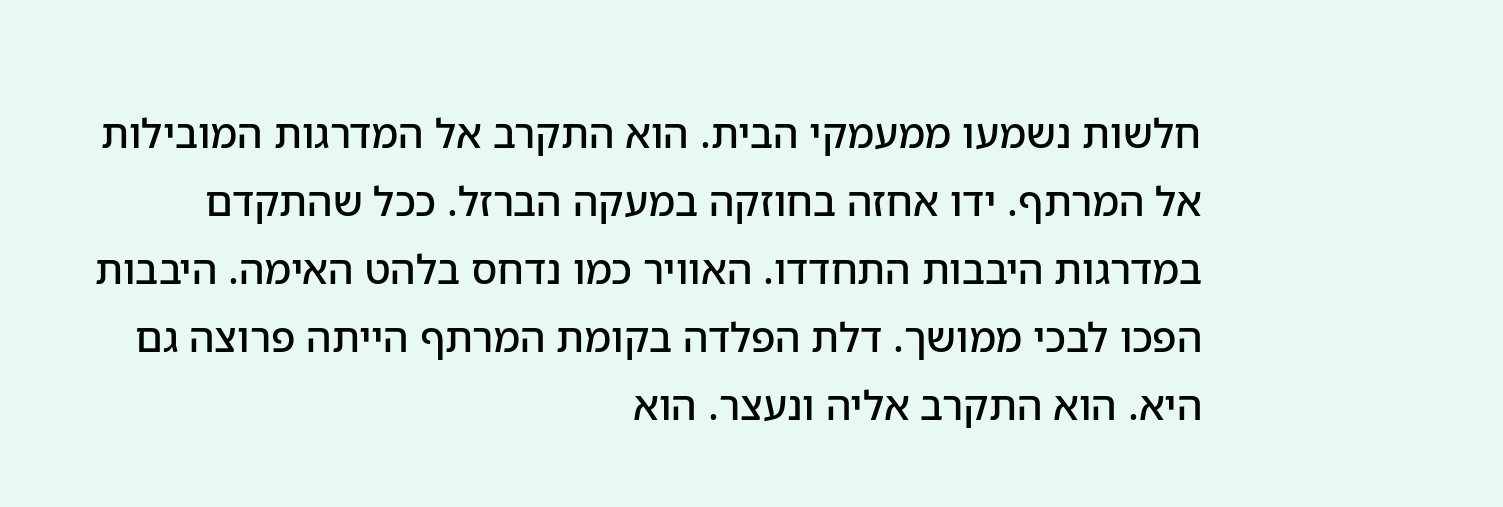חלשות נשמעו ממעמקי הבית. הוא התקרב אל המדרגות המובילות אל המרתף. ידו אחזה בחוזקה במעקה הברזל. ככל שהתקדם במדרגות היבבות התחדדו. האוויר כמו נדחס בלהט האימה. היבבות הפכו לבכי ממושך. דלת הפלדה בקומת המרתף הייתה פרוצה גם היא. הוא התקרב אליה ונעצר. הוא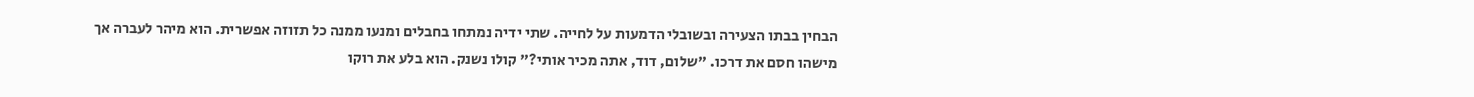הבחין בבתו הצעירה ובשובלי הדמעות על לחייה. שתי ידיה נמתחו בחבלים ומנעו ממנה כל תזוזה אפשרית. הוא מיהר לעברה אך מישהו חסם את דרכו. "שלום, דוד, אתה מכיר אותי?" קולו נשנק. הוא בלע את רוקו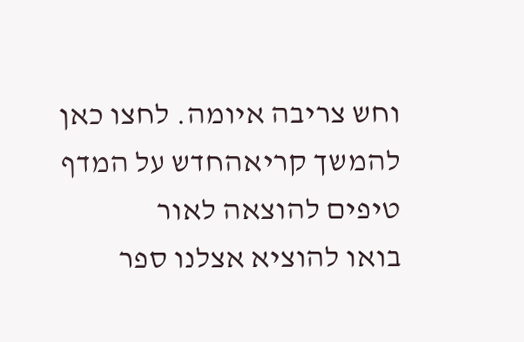וחש צריבה איומה. לחצו כאן להמשך קריאהחדש על המדף
טיפים להוצאה לאור
בואו להוציא אצלנו ספר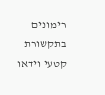רימונים בתקשורת
קטעי וידאו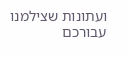ועתונות שצילמנו עבורכם